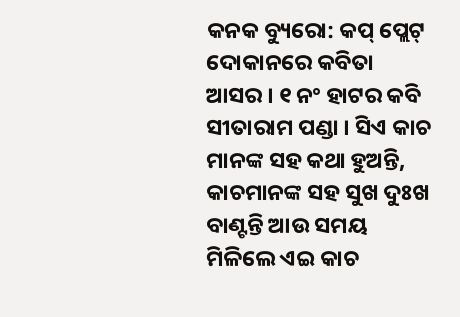କନକ ବ୍ୟୁରୋ: କପ୍ ପ୍ଲେଟ୍ ଦୋକାନରେ କବିତା ଆସର । ୧ ନଂ ହାଟର କବି ସୀତାରାମ ପଣ୍ଡା । ସିଏ କାଚ ମାନଙ୍କ ସହ କଥା ହୁଅନ୍ତି, କାଚମାନଙ୍କ ସହ ସୁଖ ଦୁଃଖ ବାଣ୍ଟନ୍ତି ଆଉ ସମୟ ମିଳିଲେ ଏଇ କାଚ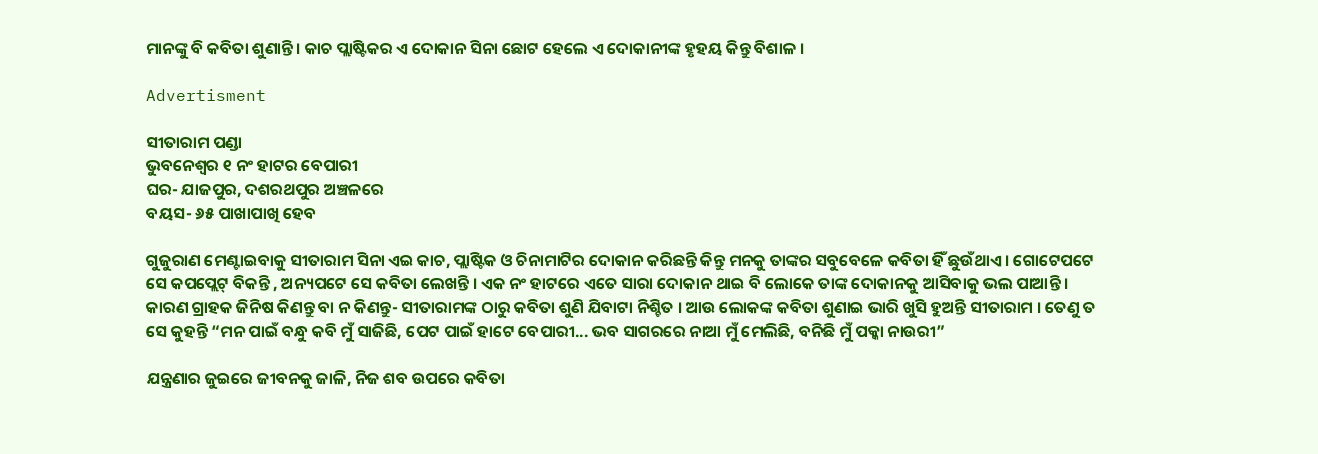ମାନଙ୍କୁ ବି କବିତା ଶୁଣାନ୍ତି । କାଚ ପ୍ଲାଷ୍ଟିକର ଏ ଦୋକାନ ସିନା ଛୋଟ ହେଲେ ଏ ଦୋକାନୀଙ୍କ ହୃହୟ କିନ୍ତୁ ବିଶାଳ ।

Advertisment

ସୀତାରାମ ପଣ୍ଡା
ଭୁବନେଶ୍ୱର ୧ ନଂ ହାଟର ବେପାରୀ
ଘର- ଯାଜପୁର, ଦଶରଥପୁର ଅଞ୍ଚଳରେ
ବୟସ- ୬୫ ପାଖାପାଖି ହେବ

ଗୁଜୁରାଣ ମେଣ୍ଟାଇବାକୁ ସୀତାରାମ ସିନା ଏଇ କାଚ, ପ୍ଲାଷ୍ଟିକ ଓ ଚିନାମାଟିର ଦୋକାନ କରିଛନ୍ତି କିନ୍ତୁ ମନକୁ ତାଙ୍କର ସବୁବେଳେ କବିତା ହିଁ ଛୁଉଁଥାଏ । ଗୋଟେପଟେ ସେ କପପ୍ଲେଟ୍ ବିକନ୍ତି , ଅନ୍ୟପଟେ ସେ କବିତା ଲେଖନ୍ତି । ଏକ ନଂ ହାଟରେ ଏତେ ସାରା ଦୋକାନ ଥାଇ ବି ଲୋକେ ତାଙ୍କ ଦୋକାନକୁ ଆସିବାକୁ ଭଲ ପାଆନ୍ତି । କାରଣ ଗ୍ରାହକ ଜିନିଷ କିଣନ୍ତୁ ବା ନ କିଣନ୍ତୁ- ସୀତାରାମଙ୍କ ଠାରୁ କବିତା ଶୁଣି ଯିବାଟା ନିଶ୍ଚିତ । ଆଉ ଲୋକଙ୍କ କବିତା ଶୁଣାଇ ଭାରି ଖୁସି ହୁଅନ୍ତି ସୀତାରାମ । ତେଣୁ ତ ସେ କୁହନ୍ତି “ମନ ପାଇଁ ବନ୍ଧୁ କବି ମୁଁ ସାଜିଛି, ପେଟ ପାଇଁ ହାଟେ ବେପାରୀ... ଭବ ସାଗରରେ ନାଆ ମୁଁ ମେଲିଛି, ବନିଛି ମୁଁ ପକ୍କା ନାଉରୀ”

ଯନ୍ତ୍ରଣାର ଜୁଇରେ ଜୀବନକୁ ଜାଳି, ନିଜ ଶବ ଉପରେ କବିତା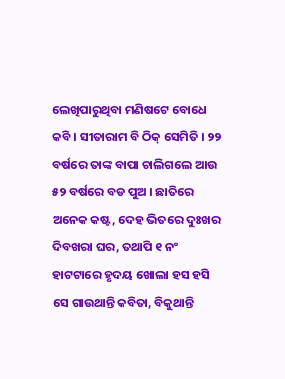ଲେଖିପାରୁଥିବା ମଣିଷଟେ ବୋଧେ କବି । ସୀତାରାମ ବି ଠିକ୍ ସେମିତି । ୨୨ ବର୍ଷରେ ତାଙ୍କ ବାପା ଚାଲିଗଲେ ଆଉ ୫୨ ବର୍ଷରେ ବଡ ପୁଅ । ଛାତିରେ ଅନେକ କଷ୍ଟ, ଦେହ ଭିତରେ ଦୁଃଖର ଦିବଖରା ଘର, ତଥାପି ୧ ନଂ ହାଟଟାରେ ହୃଦୟ ଖୋଲା ହସ ହସି ସେ ଗାଉଥାନ୍ତି କବିତା, ବିକୁଥାନ୍ତି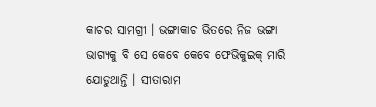କାଚର ସାମଗ୍ରୀ । ଭଙ୍ଗାକାଚ ଭିତରେ ନିଜ ଭଙ୍ଗା ଭାଗ୍ୟକୁ ବି ସେ କେବେ କେବେ ଫେଭିକୁଇକ୍ ମାରି ଯୋଡୁଥାନ୍ତି । ସୀତାରାମ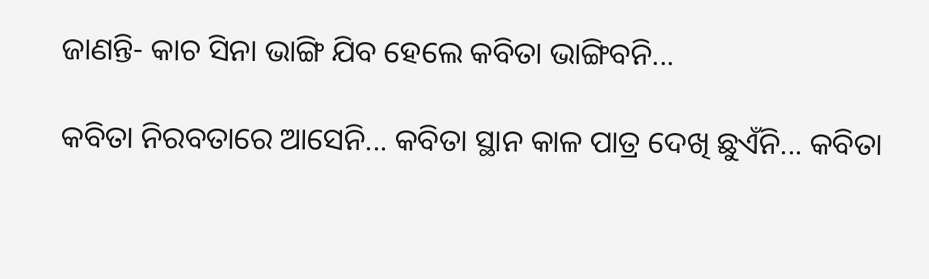ଜାଣନ୍ତି- କାଚ ସିନା ଭାଙ୍ଗି ଯିବ ହେଲେ କବିତା ଭାଙ୍ଗିବନି...

କବିତା ନିରବତାରେ ଆସେନି... କବିତା ସ୍ଥାନ କାଳ ପାତ୍ର ଦେଖି ଛୁଏଁନି... କବିତା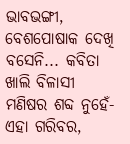ଭାବଭଙ୍ଗୀ, ବେଶପୋଷାକ ଦେଖି ବସେନି... କବିତା ଖାଲି ବିଳାସୀ ମଣିଷର ଶବ୍ଦ ନୁହେଁ- ଏହା ଗରିବର,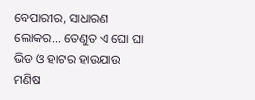ବେପାରୀର, ସାଧାରଣ ଲୋକର... ତେଣୁତ ଏ ଘୋ ଘା ଭିଡ ଓ ହାଟର ହାଉଯାଉ ମଣିଷ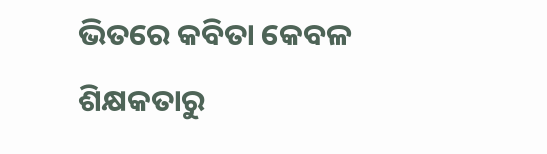ଭିତରେ କବିତା କେବଳ ଶିକ୍ଷକତାରୁ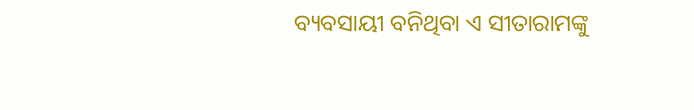ବ୍ୟବସାୟୀ ବନିଥିବା ଏ ସୀତାରାମଙ୍କୁ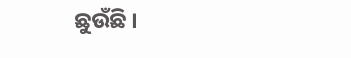ଛୁଉଁଛି ।